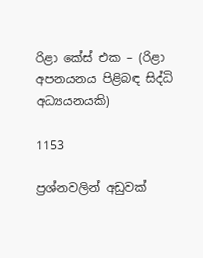රිළා කේස් එක – (රිළා අපනයනය පිළිබඳ සිද්ධි අධ්‍යයනයකි)

1153

ප්‍රශ්නවලින් අඩුවක්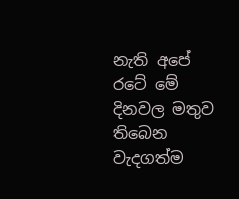නැති අපේ රටේ මේ දිනවල මතුව තිබෙන වැදගත්ම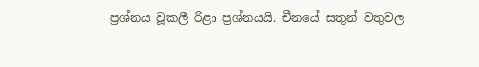ප්‍රශ්නය වූකලී රිළා ප්‍රශ්නයයි. චීනයේ සතුන් වතුවල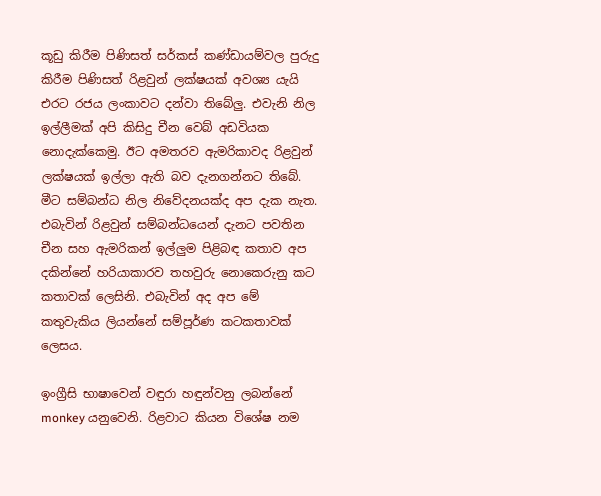කූඩු කිරීම පිණිසත් සර්කස් කණ්ඩායම්වල පුරුදු කිරීම පිණිසත් රිළවුන් ලක්ෂයක් අවශ්‍ය යැයි එරට රජය ලංකාවට දන්වා තිබේලු. එවැනි නිල ඉල්ලීමක් අපි කිසිදු චීන වෙබ් අඩවියක නොදැක්කෙමු. ඊට අමතරව ඇමරිකාවද රිළවුන් ලක්ෂයක් ඉල්ලා ඇති බව දැනගන්නට තිබේ. මීට සම්බන්ධ නිල නිවේදනයක්ද අප දැක නැත. එබැවින් රිළවුන් සම්බන්ධයෙන් දැනට පවතින චීන සහ ඇමරිකන් ඉල්ලුම පිළිබඳ කතාව අප දකින්නේ හරියාකාරව තහවුරු නොකෙරුනු කට කතාවක් ලෙසිනි. එබැවින් අද අප මේ කතුවැකිය ලියන්නේ සම්පූර්ණ කටකතාවක් ලෙසය.

ඉංග්‍රීසි භාෂාවෙන් වඳුරා හඳුන්වනු ලබන්නේ monkey යනුවෙනි. රිළවාට කියන විශේෂ නම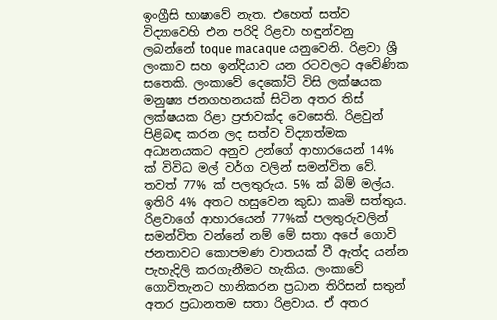ඉංග්‍රීසි භාෂාවේ නැත. එහෙත් සත්ව විද්‍යාවෙහි එන පරිදි රිළවා හඳුන්වනු ලබන්නේ toque macaque යනුවෙනි. රිළවා ශ්‍රී ලංකාව සහ ඉන්දියාව යන රටවලට අවේණික සතෙකි. ලංකාවේ දෙකෝටි විසි ලක්ෂයක මනුෂ්‍ය ජනගහනයක් සිටින අතර තිස් ලක්ෂයක රිළා ප්‍රජාවක්ද වෙසෙති. රිළවුන් පිළිබඳ කරන ලද සත්ව විද්‍යාත්මක අධ්‍යනයකට අනුව උන්ගේ ආහාරයෙන් 14% ක් විවිධ මල් වර්ග වලින් සමන්විත වේ. තවත් 77% ක් පලතුරුය. 5% ක් බිම් මල්ය. ඉතිරි 4% අතට හසුවෙන කුඩා කෘමි සත්තුය. රිළවාගේ ආහාරයෙන් 77%ක් පලතුරුවලින් සමන්විත වන්නේ නම් මේ සතා අපේ ගොවි ජනතාවට කොපමණ වාතයක් වී ඇත්ද යන්න පැහැදිලි කරගැනීමට හැකිය. ලංකාවේ ගොවිතැනට හානිකරන ප්‍රධාන තිරිසන් සතුන් අතර ප්‍රධානතම සතා රිළවාය. ඒ අතර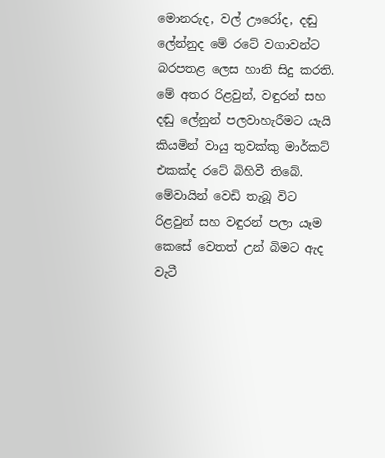මොනරුද, වල් ඌරෝද, දඬු ලේන්නුද මේ රටේ වගාවන්ට බරපතළ ලෙස හානි සිදු කරති. මේ අතර රිළවුන්, වඳුරන් සහ දඬු ලේනුන් පලවාහැරීමට යැයි කියමින් වායු තුවක්කු මාර්කට් එකක්ද රටේ බිහිවී තිබේ. මේවායින් වෙඩි තැබූ විට රිළවුන් සහ වඳුරන් පලා යෑම කෙසේ වෙතත් උන් බිමට ඇද වැටී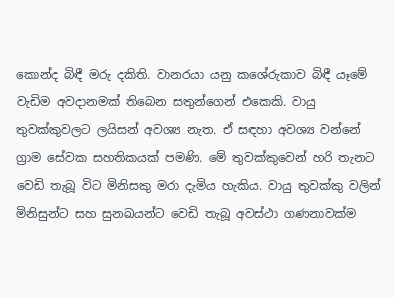කොන්ද බිඳී මරු දකිති. වානරයා යනු කශේරුකාව බිඳී යෑමේ වැඩිම අවදානමක් තිබෙන සතුන්ගෙන් එකෙකි. වායු තුවක්කුවලට ලයිසන් අවශ්‍ය නැත. ඒ සඳහා අවශ්‍ය වන්නේ ග්‍රාම සේවක සහතිකයක් පමණි. මේ තුවක්කුවෙන් හරි තැනට වෙඩි තැබූ විට මිනිසකු මරා දැමිය හැකිය. වායු තුවක්කු වලින් මිනිසුන්ට සහ සුනඛයන්ට වෙඩි තැබූ අවස්ථා ගණනාවක්ම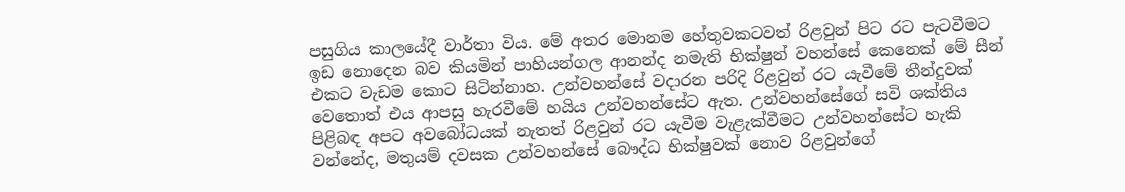පසුගිය කාලයේදී වාර්තා විය. මේ අතර මොනම හේතුවකටවත් රිළවුන් පිට රට පැටවීමට ඉඩ නොදෙන බව කියමින් පාහියන්ගල ආනන්ද නමැති භික්ෂුන් වහන්සේ කෙනෙක් මේ සීන් එකට වැඩම කොට සිටින්නාහ. උන්වහන්සේ වදාරන පරිදි රිළවුන් රට යැවීමේ තීන්දුවක් වෙතොත් එය ආපසු හැරවීමේ හයිය උන්වහන්සේට ඇත. උන්වහන්සේගේ සවි ශක්තිය පිළිබඳ අපට අවබෝධයක් නැතත් රිළවුන් රට යැවීම වැළැක්වීමට උන්වහන්සේට හැකි වන්නේද, මතුයම් දවසක උන්වහන්සේ බෞද්ධ භික්ෂුවක් නොව රිළවුන්ගේ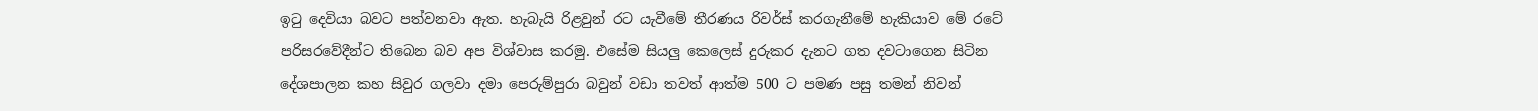ඉටු දෙවියා බවට පත්වනවා ඇත. හැබැයි රිළවුන් රට යැවීමේ තීරණය රිවර්ස් කරගැනීමේ හැකියාව මේ රටේ පරිසරවේදීන්ට තිබෙන බව අප විශ්වාස කරමු. එසේම සියලු කෙලෙස් දුරුකර දැනට ගත දවටාගෙන සිටින දේශපාලන කහ සිවුර ගලවා දමා පෙරුම්පුරා බවුන් වඩා තවත් ආත්ම 500 ට පමණ පසු තමන් නිවන්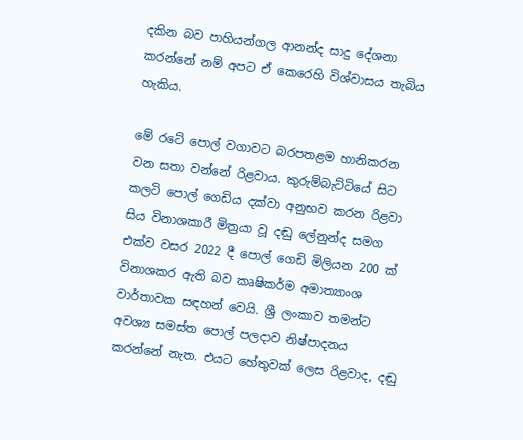දකින බව පාහියන්ගල ආනන්ද සාදු දේශනා කරන්නේ නම් අපට ඒ කෙරෙහි විශ්වාසය තැබිය හැකිය.

මේ රටේ පොල් වගාවට බරපතළම හානිකරන වන සතා වන්නේ රිළවාය. කුරුම්බැට්ටියේ සිට කලටි පොල් ගෙඩිය දක්වා අනුභව කරන රිළවා සිය විනාශකාරී මිත්‍රයා වූ දඬු ලේනුන්ද සමග එක්ව වසර 2022 දී පොල් ගෙඩි මිලියන 200 ක් විනාශකර ඇති බව කෘෂිකර්ම අමාත්‍යාංශ වාර්තාවක සඳහන් වෙයි. ශ්‍රී ලංකාව තමන්ට අවශ්‍ය සමස්ත පොල් පලදාව නිෂ්පාදනය කරන්නේ නැත. එයට හේතුවක් ලෙස රිළවාද, දඬු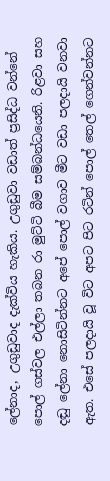ලේනාද, උගුඩුවාද දැක්විය හැකිය. උගුඩුවා වඩාත් ප්‍රසිද්ධ වන්නේ පොල් ගස්වල එල්ලා තබන රා මුට්ටි බීම සම්බන්ධයෙනි. රිළවා සහ දඬු ලේනා නොසිටින්නට අපේ පොල් වගාව මීට වඩා පලදායි වනවා ඇත. එසේ පලදායි වූ විට අපට පිට රටින් පොල් තෙල් ගෙන්වන්නට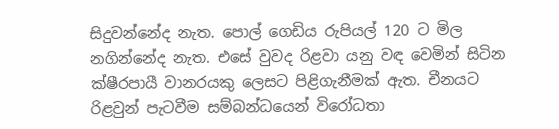සිදුවන්නේද නැත. පොල් ගෙඩිය රුපියල් 120 ට මිල නගින්නේද නැත. එසේ වුවද රිළවා යනු වඳ වෙමින් සිටින ක්ෂීරපායී වානරයකු ලෙසට පිළිගැනීමක් ඇත. චීනයට රිළවුන් පැටවීම සම්බන්ධයෙන් විරෝධතා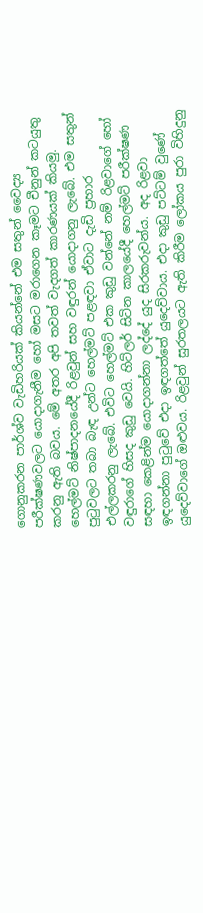ගොනුකරන පාර්ශ්ව වැඩිහරියක් කියන්නේ එම සතුන් වෛද්‍ය පරීක්ෂණවලට යොදාගැනීම හෝ මසට මරාගෙන කෑමට චීනුන් කටයුතු කරනු ඇති බවය. මේ අතර අපි තවත් වැදගත් කාරණයක් කියමු. හෙල්මට් නිෂ්පාදනයේදී රිළවුන් සහ වඳුරන් යොදාගනු ලැබේ. එම සතුන් පුටුවලට තබා බැඳ උන්ට හෙල්මට් පළඳවා ඒවාට දැඩි ප්‍රහාර එල්ලකරනු ලැබේ. එවිට හෙල්මට් එක කුඩු වන්නේ නම් රිළවාගේ හෝ වඳුරාගේ හිසද කුඩු වෙයි. හිට්ලර් සිටින කාලයේදී හෙල්මට් පරීක්ෂණ සඳහා කෙළින්ම යොදාගන්නා ලද්දේ යුද සිරකරුවන්ය. අද රිළවා ඉඳගන්නා පුටුවේ එදා ඉඳගත්තේ යුදෙව්වාය. එදා කුඩු පට්ටම් වුණේ යුදෙව්වාගේ ඔළුවය. රිළවුන් සුරතලයට ඇති කිරීම ලෝකය පුරා විහිදුනු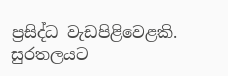ප්‍රසිද්ධ වැඩපිළිවෙළකි. සුරතලයට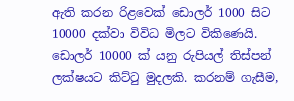ඇති කරන රිළවෙක් ඩොලර් 1000 සිට 10000 දක්වා විවිධ මිලට විකිණෙයි. ඩොලර් 10000 ක් යනු රුපියල් තිස්පන් ලක්ෂයට කිට්ටු මුදලකි. කරනම් ගැසීම,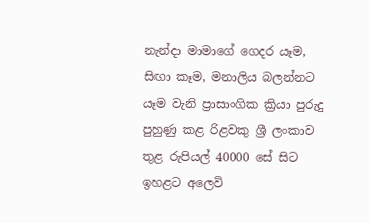නැන්දා මාමාගේ ගෙදර යෑම, සිඟා කෑම, මනාලිය බලන්නට යෑම වැනි ප්‍රාසාංගික ක්‍රියා පුරුදු පුහුණු කළ රිළවකු ශ්‍රී ලංකාව තුළ රුපියල් 40000 සේ සිට ඉහළට අලෙවි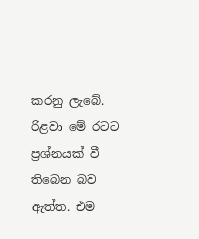කරනු ලැබේ. රිළවා මේ රටට ප්‍රශ්නයක් වී තිබෙන බව ඇත්ත. එම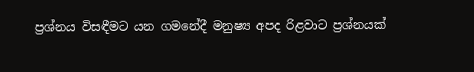ප්‍රශ්නය විසඳීමට යන ගමනේදී මනුෂ්‍ය අපද රිළවාට ප්‍රශ්නයක්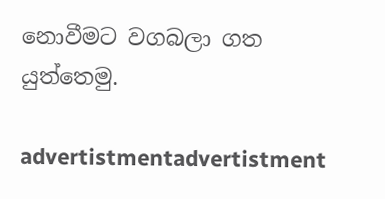නොවීමට වගබලා ගත යුත්තෙමු.

advertistmentadvertistment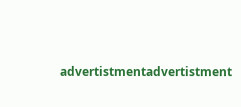advertistmentadvertistment